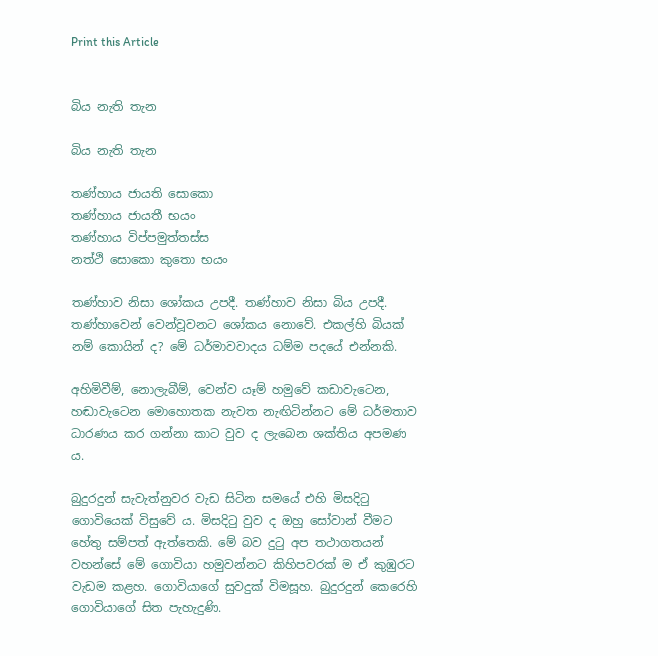Print this Article


බිය නැති තැන

බිය නැති තැන

තණ්හාය ජායති සොකො
තණ්හාය ජායතී භයං
තණ්හාය විප්පමුත්තස්ස
නත්ථි සොකො කුතො භයං

තණ්හාව නිසා ශෝකය උපදී. තණ්හාව නිසා බිය උපදී. තණ්හාවෙන් වෙන්වූවනට ශෝකය නොවේ. එකල්හි බියක් නම් කොයින් ද? මේ ධර්මාවවාදය ධම්ම පදයේ එන්නකි.

අහිමිවීම්, නොලැබීම්, වෙන්ව යෑම් හමුවේ කඩාවැටෙන, හඬාවැටෙන මොහොතක නැවත නැඟිටින්නට මේ ධර්මතාව ධාරණය කර ගන්නා කාට වුව ද ලැබෙන ශක්තිය අපමණ ය.

බුදුරදුන් සැවැත්නුවර වැඩ සිටින සමයේ එහි මිසදිටු ගොවියෙක් විසුවේ ය. මිසදිටු වුව ද ඔහු සෝවාන් වීමට හේතු සම්පත් ඇත්තෙකි. මේ බව දුටු අප තථාගතයන් වහන්සේ මේ ගොවියා හමුවන්නට කිහිපවරක් ම ඒ කුඹුරට වැඩම කළහ. ගොවියාගේ සුවදුක් විමසූහ. බුදුරදුන් කෙරෙහි ගොවියාගේ සිත පැහැදුණි.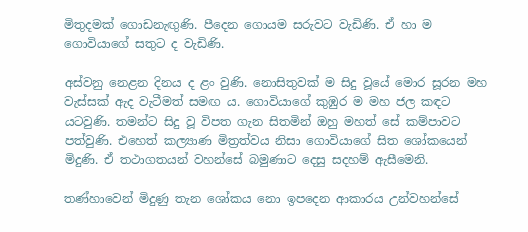මිතුදමක් ගොඩනැඟුණි. පීදෙන ගොයම සරුවට වැඩිණි. ඒ හා ම ගොවියාගේ සතුට ද වැඩිණි.

අස්වනු නෙළන දිනය ද ළං වුණි. නොසිතුවක් ම සිදු වූයේ මොර සූරන මහ වැස්සක් ඇද වැටීමත් සමඟ ය. ගොවියාගේ කුඹුර ම මහ ජල කඳට යටවුණි. තමන්ට සිදු වූ විපත ගැන සිතමින් ඔහු මහත් සේ කම්පාවට පත්වුණි. එහෙත් කල්‍යාණ මිත්‍රත්වය නිසා ගොවියාගේ සිත ශෝකයෙන් මිදුණි. ඒ තථාගතයන් වහන්සේ බමුණාට දෙසු සදහම් ඇසීමෙනි.

තණ්හාවෙන් මිදුණු තැන ශෝකය නො ඉපදෙන ආකාරය උන්වහන්සේ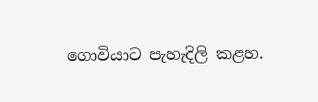ගොවියාට පැහැදිලි කළහ.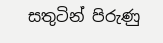සතුටින් පිරුණු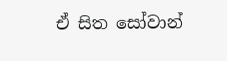ඒ සිත සෝවාන්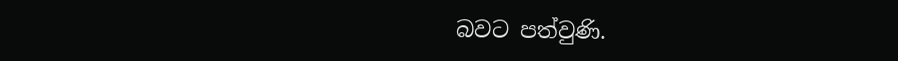බවට පත්වුණි.